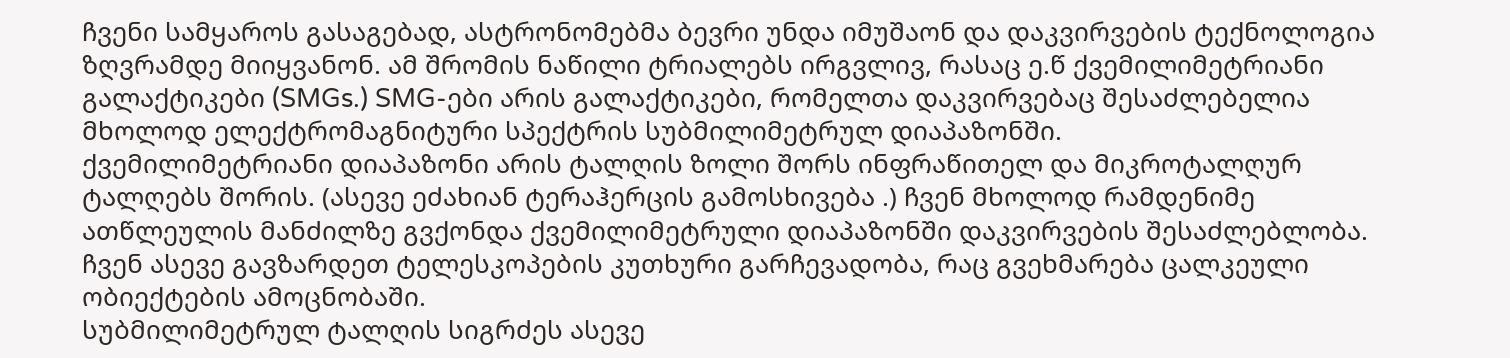ჩვენი სამყაროს გასაგებად, ასტრონომებმა ბევრი უნდა იმუშაონ და დაკვირვების ტექნოლოგია ზღვრამდე მიიყვანონ. ამ შრომის ნაწილი ტრიალებს ირგვლივ, რასაც ე.წ ქვემილიმეტრიანი გალაქტიკები (SMGs.) SMG-ები არის გალაქტიკები, რომელთა დაკვირვებაც შესაძლებელია მხოლოდ ელექტრომაგნიტური სპექტრის სუბმილიმეტრულ დიაპაზონში.
ქვემილიმეტრიანი დიაპაზონი არის ტალღის ზოლი შორს ინფრაწითელ და მიკროტალღურ ტალღებს შორის. (ასევე ეძახიან ტერაჰერცის გამოსხივება .) ჩვენ მხოლოდ რამდენიმე ათწლეულის მანძილზე გვქონდა ქვემილიმეტრული დიაპაზონში დაკვირვების შესაძლებლობა. ჩვენ ასევე გავზარდეთ ტელესკოპების კუთხური გარჩევადობა, რაც გვეხმარება ცალკეული ობიექტების ამოცნობაში.
სუბმილიმეტრულ ტალღის სიგრძეს ასევე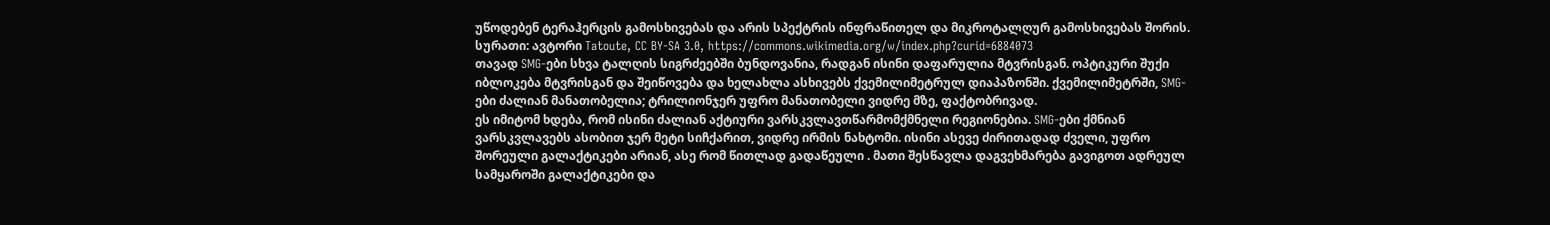უწოდებენ ტერაჰერცის გამოსხივებას და არის სპექტრის ინფრაწითელ და მიკროტალღურ გამოსხივებას შორის. სურათი: ავტორი Tatoute, CC BY-SA 3.0, https://commons.wikimedia.org/w/index.php?curid=6884073
თავად SMG-ები სხვა ტალღის სიგრძეებში ბუნდოვანია, რადგან ისინი დაფარულია მტვრისგან. ოპტიკური შუქი იბლოკება მტვრისგან და შეიწოვება და ხელახლა ასხივებს ქვემილიმეტრულ დიაპაზონში. ქვემილიმეტრში, SMG-ები ძალიან მანათობელია; ტრილიონჯერ უფრო მანათობელი ვიდრე მზე, ფაქტობრივად.
ეს იმიტომ ხდება, რომ ისინი ძალიან აქტიური ვარსკვლავთწარმომქმნელი რეგიონებია. SMG-ები ქმნიან ვარსკვლავებს ასობით ჯერ მეტი სიჩქარით, ვიდრე ირმის ნახტომი. ისინი ასევე ძირითადად ძველი, უფრო შორეული გალაქტიკები არიან, ასე რომ წითლად გადაწეული . მათი შესწავლა დაგვეხმარება გავიგოთ ადრეულ სამყაროში გალაქტიკები და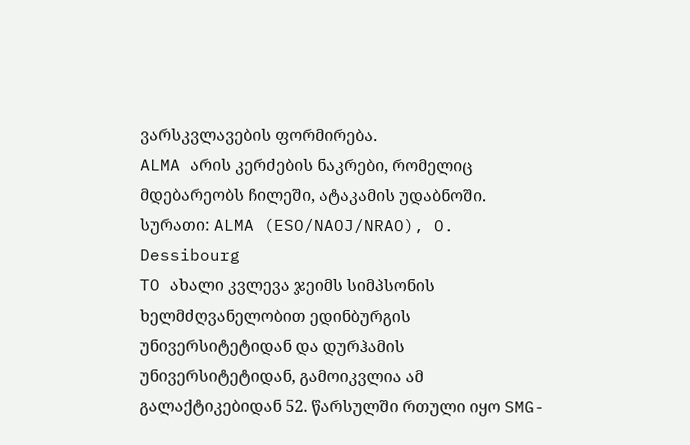ვარსკვლავების ფორმირება.
ALMA არის კერძების ნაკრები, რომელიც მდებარეობს ჩილეში, ატაკამის უდაბნოში. სურათი: ALMA (ESO/NAOJ/NRAO), O. Dessibourg
TO ახალი კვლევა ჯეიმს სიმპსონის ხელმძღვანელობით ედინბურგის უნივერსიტეტიდან და დურჰამის უნივერსიტეტიდან, გამოიკვლია ამ გალაქტიკებიდან 52. წარსულში რთული იყო SMG-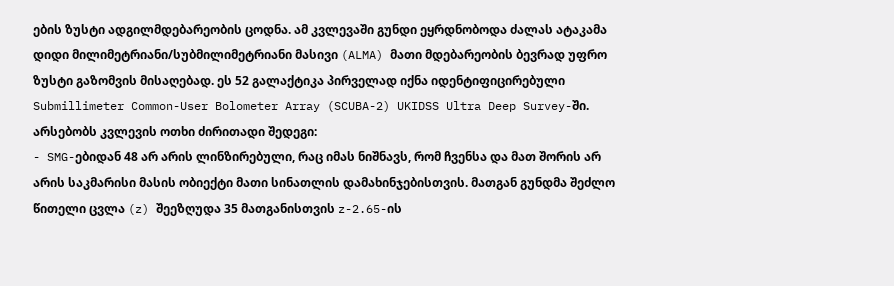ების ზუსტი ადგილმდებარეობის ცოდნა. ამ კვლევაში გუნდი ეყრდნობოდა ძალას ატაკამა დიდი მილიმეტრიანი/სუბმილიმეტრიანი მასივი (ALMA) მათი მდებარეობის ბევრად უფრო ზუსტი გაზომვის მისაღებად. ეს 52 გალაქტიკა პირველად იქნა იდენტიფიცირებული Submillimeter Common-User Bolometer Array (SCUBA-2) UKIDSS Ultra Deep Survey-ში.
არსებობს კვლევის ოთხი ძირითადი შედეგი:
- SMG-ებიდან 48 არ არის ლინზირებული, რაც იმას ნიშნავს, რომ ჩვენსა და მათ შორის არ არის საკმარისი მასის ობიექტი მათი სინათლის დამახინჯებისთვის. მათგან გუნდმა შეძლო წითელი ცვლა (z) შეეზღუდა 35 მათგანისთვის z-2.65-ის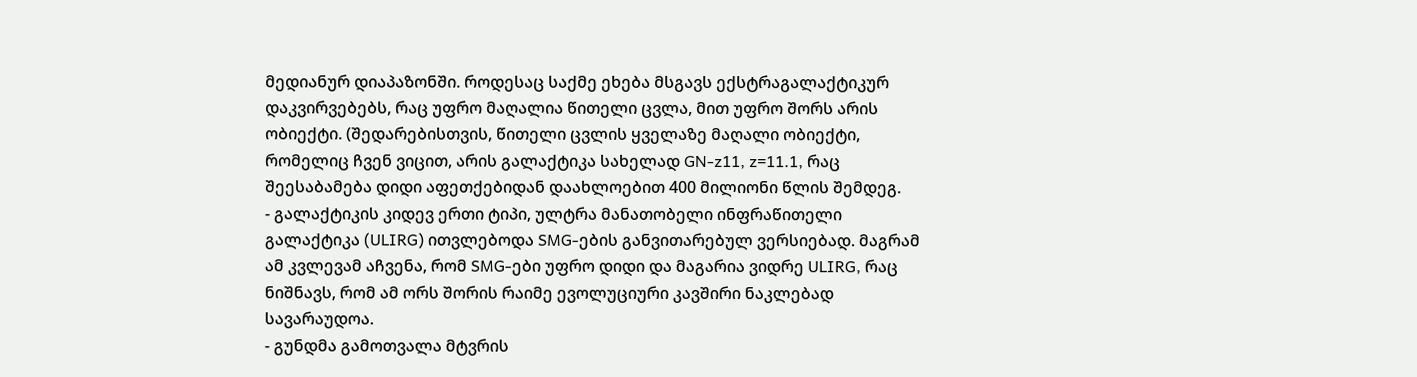მედიანურ დიაპაზონში. როდესაც საქმე ეხება მსგავს ექსტრაგალაქტიკურ დაკვირვებებს, რაც უფრო მაღალია წითელი ცვლა, მით უფრო შორს არის ობიექტი. (შედარებისთვის, წითელი ცვლის ყველაზე მაღალი ობიექტი, რომელიც ჩვენ ვიცით, არის გალაქტიკა სახელად GN-z11, z=11.1, რაც შეესაბამება დიდი აფეთქებიდან დაახლოებით 400 მილიონი წლის შემდეგ.
- გალაქტიკის კიდევ ერთი ტიპი, ულტრა მანათობელი ინფრაწითელი გალაქტიკა (ULIRG) ითვლებოდა SMG-ების განვითარებულ ვერსიებად. მაგრამ ამ კვლევამ აჩვენა, რომ SMG-ები უფრო დიდი და მაგარია ვიდრე ULIRG, რაც ნიშნავს, რომ ამ ორს შორის რაიმე ევოლუციური კავშირი ნაკლებად სავარაუდოა.
- გუნდმა გამოთვალა მტვრის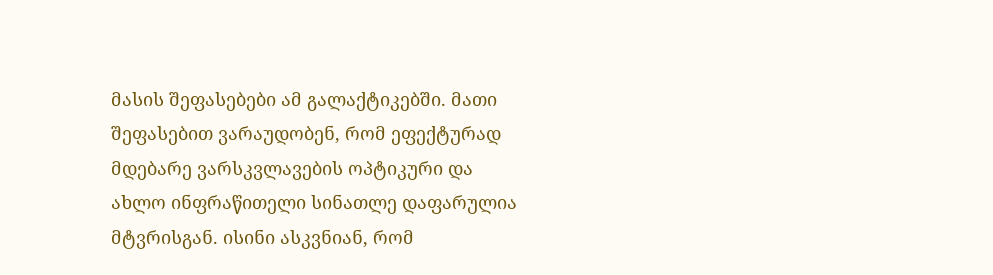მასის შეფასებები ამ გალაქტიკებში. მათი შეფასებით ვარაუდობენ, რომ ეფექტურად მდებარე ვარსკვლავების ოპტიკური და ახლო ინფრაწითელი სინათლე დაფარულია მტვრისგან. ისინი ასკვნიან, რომ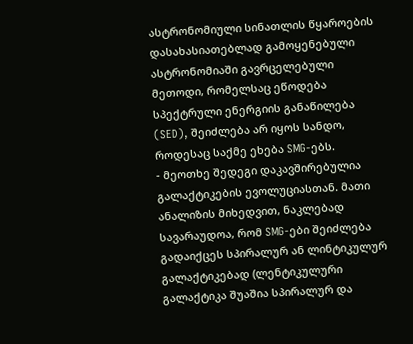ასტრონომიული სინათლის წყაროების დასახასიათებლად გამოყენებული ასტრონომიაში გავრცელებული მეთოდი, რომელსაც ეწოდება სპექტრული ენერგიის განაწილება (SED), შეიძლება არ იყოს სანდო, როდესაც საქმე ეხება SMG-ებს.
- მეოთხე შედეგი დაკავშირებულია გალაქტიკების ევოლუციასთან. მათი ანალიზის მიხედვით, ნაკლებად სავარაუდოა, რომ SMG-ები შეიძლება გადაიქცეს სპირალურ ან ლინტიკულურ გალაქტიკებად (ლენტიკულური გალაქტიკა შუაშია სპირალურ და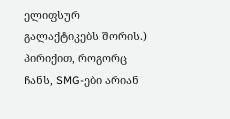ელიფსურ გალაქტიკებს შორის.) პირიქით, როგორც ჩანს, SMG-ები არიან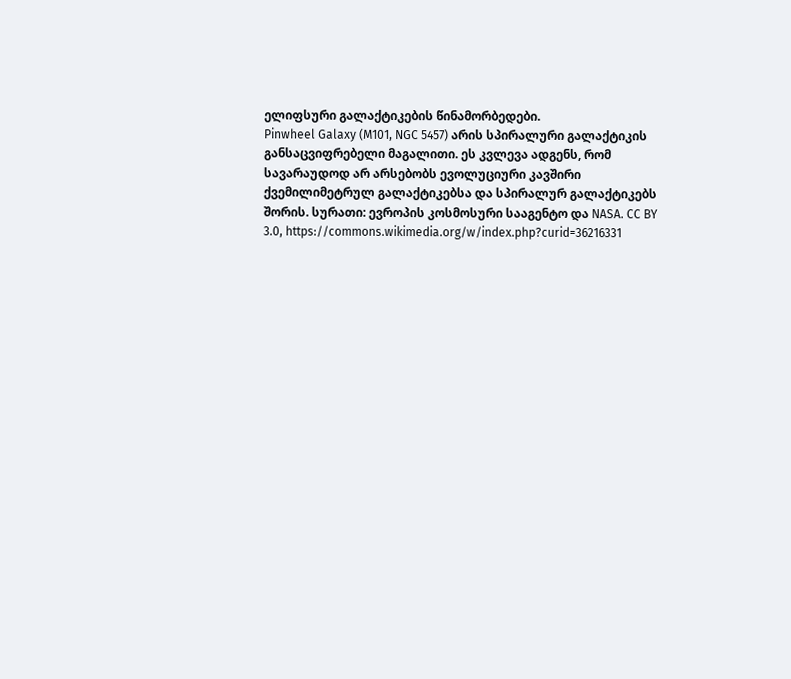ელიფსური გალაქტიკების წინამორბედები.
Pinwheel Galaxy (M101, NGC 5457) არის სპირალური გალაქტიკის განსაცვიფრებელი მაგალითი. ეს კვლევა ადგენს, რომ სავარაუდოდ არ არსებობს ევოლუციური კავშირი ქვემილიმეტრულ გალაქტიკებსა და სპირალურ გალაქტიკებს შორის. სურათი: ევროპის კოსმოსური სააგენტო და NASA. CC BY 3.0, https://commons.wikimedia.org/w/index.php?curid=36216331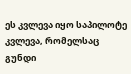ეს კვლევა იყო საპილოტე კვლევა, რომელსაც გუნდი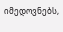იმედოვნებს,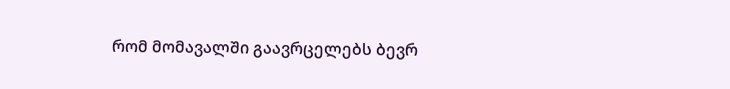რომ მომავალში გაავრცელებს ბევრ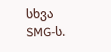სხვა SMG-ს.